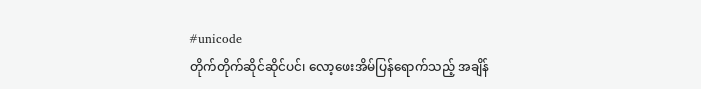#unicode
တိုက်တိုက်ဆိုင်ဆိုင်ပင်၊ လော့ဖေးအိမ်ပြန်ရောက်သည့် အချိန်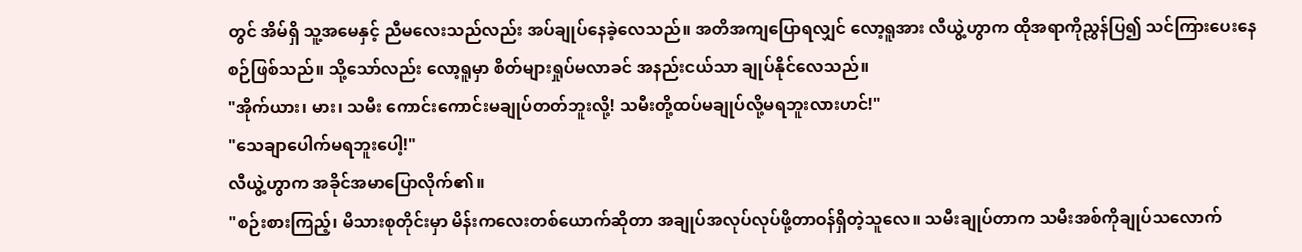တွင် အိမ်ရှိ သူ့အမေနှင့် ညီမလေးသည်လည်း အပ်ချုပ်နေခဲ့လေသည်။ အတိအကျပြောရလျှင် လော့ရူအား လီယွဲ့ဟွာက ထိုအရာကိုညွှန်ပြ၍ သင်ကြားပေးနေစဉ်ဖြစ်သည်။ သို့သော်လည်း လော့ရူမှာ စိတ်များရှုပ်မလာခင် အနည်းငယ်သာ ချုပ်နိုင်လေသည်။
"အိုက်ယား၊ မား၊ သမီး ကောင်းကောင်းမချုပ်တတ်ဘူးလို့! သမီးတို့ထပ်မချုပ်လို့မရဘူးလားဟင်!"
"သေချာပေါက်မရဘူးပေါ့!"
လီယွဲ့ဟွာက အခိုင်အမာပြောလိုက်၏။
"စဉ်းစားကြည့်၊ မိသားစုတိုင်းမှာ မိန်းကလေးတစ်ယောက်ဆိုတာ အချုပ်အလုပ်လုပ်ဖို့တာဝန်ရှိတဲ့သူလေ။ သမီးချုပ်တာက သမီးအစ်ကိုချုပ်သလောက်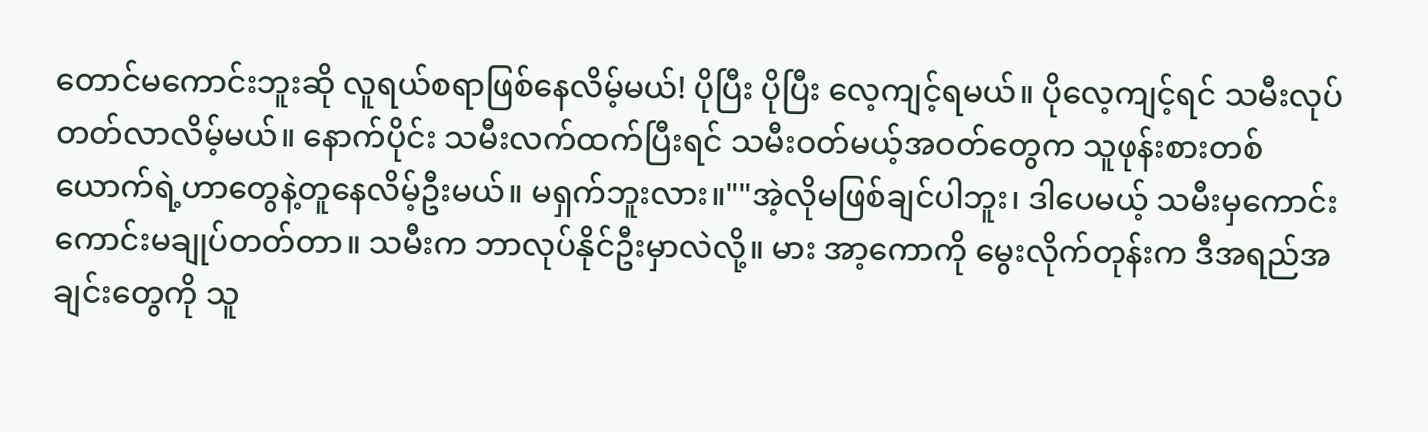တောင်မကောင်းဘူးဆို လူရယ်စရာဖြစ်နေလိမ့်မယ်! ပိုပြီး ပိုပြီး လေ့ကျင့်ရမယ်။ ပိုလေ့ကျင့်ရင် သမီးလုပ်တတ်လာလိမ့်မယ်။ နောက်ပိုင်း သမီးလက်ထက်ပြီးရင် သမီးဝတ်မယ့်အဝတ်တွေက သူဖုန်းစားတစ်ယောက်ရဲ့ဟာတွေနဲ့တူနေလိမ့်ဦးမယ်။ မရှက်ဘူးလား။""အဲ့လိုမဖြစ်ချင်ပါဘူး၊ ဒါပေမယ့် သမီးမှကောင်းကောင်းမချုပ်တတ်တာ။ သမီးက ဘာလုပ်နိုင်ဦးမှာလဲလို့။ မား အာ့ကောကို မွေးလိုက်တုန်းက ဒီအရည်အချင်းတွေကို သူ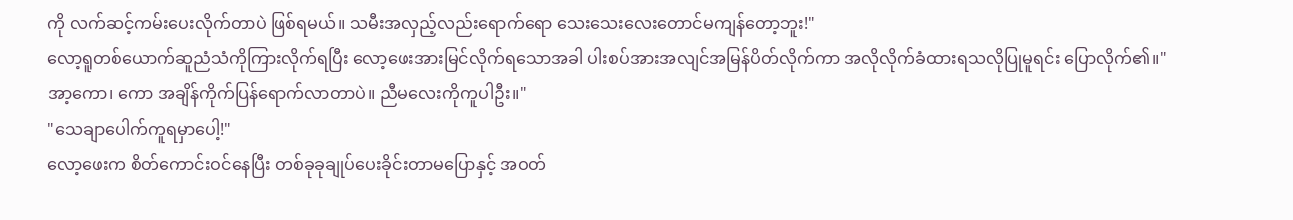ကို လက်ဆင့်ကမ်းပေးလိုက်တာပဲ ဖြစ်ရမယ်။ သမီးအလှည့်လည်းရောက်ရော သေးသေးလေးတောင်မကျန်တော့ဘူး!"
လော့ရူတစ်ယောက်ဆူညံသံကိုကြားလိုက်ရပြီး လော့ဖေးအားမြင်လိုက်ရသောအခါ ပါးစပ်အားအလျင်အမြန်ပိတ်လိုက်ကာ အလိုလိုက်ခံထားရသလိုပြုမူရင်း ပြောလိုက်၏။"အာ့ကော၊ ကော အချိန်ကိုက်ပြန်ရောက်လာတာပဲ။ ညီမလေးကိုကူပါဦး။"
"သေချာပေါက်ကူရမှာပေါ့!"
လော့ဖေးက စိတ်ကောင်းဝင်နေပြီး တစ်ခုခုချုပ်ပေးခိုင်းတာမပြောနှင့် အဝတ်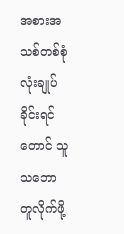အစားအသစ်တစ်စုံလုံးချုပ်ခိုင်းရင်တောင် သူသဘောတူလိုက်ဖို့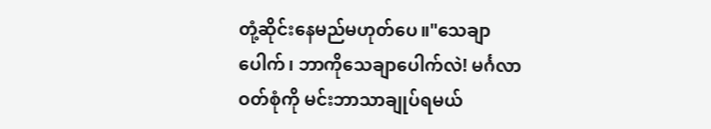တုံ့ဆိုင်းနေမည်မဟုတ်ပေ။"သေချာပေါက်၊ ဘာကိုသေချာပေါက်လဲ! မင်္ဂလာဝတ်စုံကို မင်းဘာသာချုပ်ရမယ်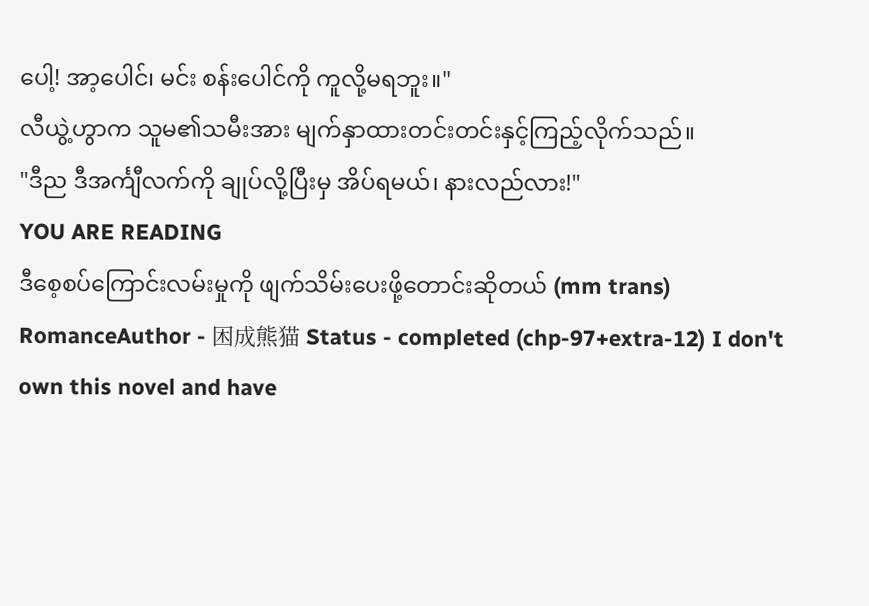ပေါ့! အာ့ပေါင်၊ မင်း စန်းပေါင်ကို ကူလို့မရဘူး။"
လီယွဲ့ဟွာက သူမ၏သမီးအား မျက်နှာထားတင်းတင်းနှင့်ကြည့်လိုက်သည်။
"ဒီည ဒီအင်္ကျီလက်ကို ချုပ်လို့ပြီးမှ အိပ်ရမယ်၊ နားလည်လား!"
YOU ARE READING
ဒီစေ့စပ်ကြောင်းလမ်းမှုကို ဖျက်သိမ်းပေးဖို့တောင်းဆိုတယ် (mm trans)
RomanceAuthor - 困成熊猫 Status - completed (chp-97+extra-12) I don't own this novel and have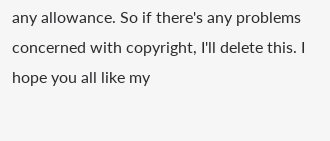any allowance. So if there's any problems concerned with copyright, I'll delete this. I hope you all like my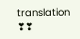translation ❣❣